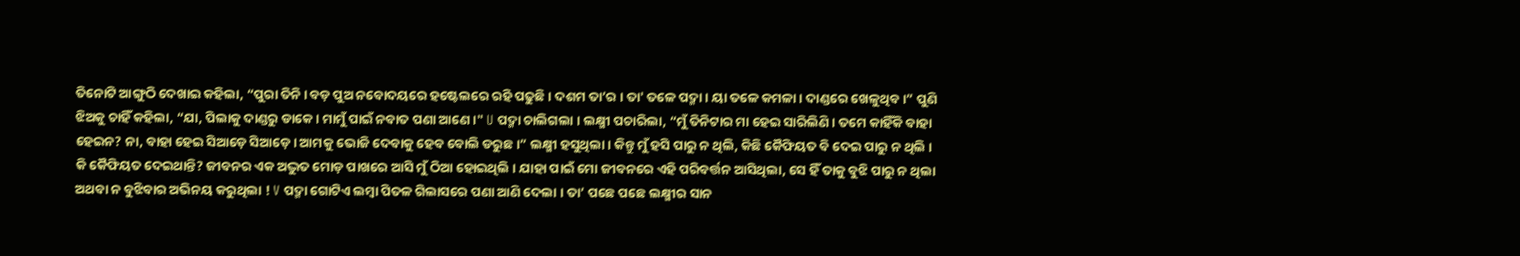ତିନୋଟି ଆଙ୍ଗୁଠି ଦେଖାଇ କହିଲା, “ପୁରା ତିନି । ବଡ଼ ପୁଅ ନବୋଦୟରେ ହଷ୍ଟେଲରେ ରହି ପଢୁଛି । ଦଶମ ତା’ର । ତା' ତଳେ ପଦ୍ମା । ୟା ତଳେ କମଳା । ଦାଣ୍ଡରେ ଖେଳୁଥିବ ।” ପୁଣି ଝିଅକୁ ଚାହିଁ କହିଲା, “ଯା, ପିଲାକୁ ଦାଣ୍ଡରୁ ଡାକେ । ମାମୁଁ ପାଇଁ ନବାତ ପଣା ଆଣେ ।" U ପଦ୍ମା ଚାଲିଗଲା । ଲକ୍ଷ୍ମୀ ପଚାରିଲା, “ମୁଁ ତିନିଟାର ମା ହେଇ ସାରିଲିଣି । ତମେ କାହିଁକି ବାହା ହେଇନ? ନା, ବାହା ହେଇ ସିଆଡ଼େ ସିଆଡ଼େ । ଆମକୁ ଭୋଜି ଦେବାକୁ ହେବ ବୋଲି ଡରୁଛ ।” ଲକ୍ଷ୍ମୀ ହସୁଥିଲା । କିନ୍ତୁ ମୁଁ ହସି ପାରୁ ନ ଥିଲି, କିଛି କୈଫିୟତ ବି ଦେଇ ପାରୁ ନ ଥିଲି । କି କୈଫିୟତ ଦେଇଥାନ୍ତି? ଜୀବନର ଏକ ଅଦ୍ଭୁତ ମୋଡ଼ ପାଖରେ ଆସି ମୁଁ ଠିଆ ହୋଇଥିଲି । ଯାହା ପାଇଁ ମୋ ଜୀବନରେ ଏହି ପରିବର୍ତ୍ତନ ଆସିଥିଲା, ସେ ହିଁ ତାକୁ ବୁଝି ପାରୁ ନ ଥିଲା ଅଥବା ନ ବୁଝିବାର ଅଭିନୟ କରୁଥିଲା ! V ପଦ୍ମା ଗୋଟିଏ ଲମ୍ଵା ପିତଳ ଗିଲାସରେ ପଣା ଆଣି ଦେଲା । ତା’ ପଛେ ପଛେ ଲକ୍ଷ୍ମୀର ସାନ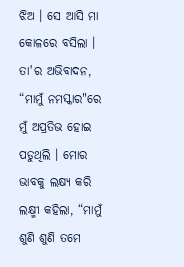ଝିଅ । ସେ ଆସି ମା କୋଳରେ ବସିଲା । ତା'ର ଅଭିବାଦନ, “ମାମୁଁ ନମସ୍କାର"ରେ ମୁଁ ଅପ୍ରତିଭ ହୋଇ ପଡୁଥିଲି । ମୋର ଭାବକୁ ଲକ୍ଷ୍ୟ କରି ଲକ୍ଷ୍ମୀ କହିଲା, “ମାମୁଁ ଶୁଣି ଶୁଣି ତମେ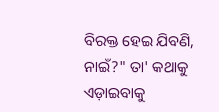ବିରକ୍ତ ହେଇ ଯିବଣି, ନାଇଁ?" ତା' କଥାକୁ ଏଡ଼ାଇବାକୁ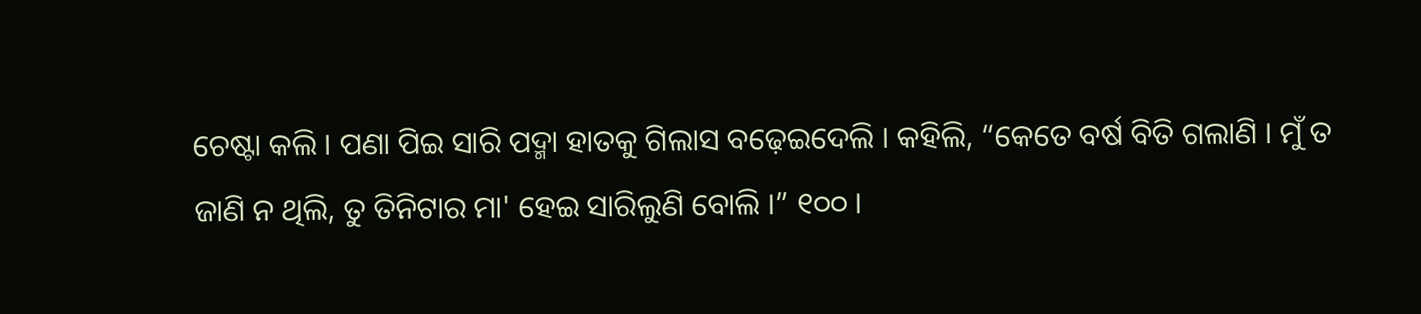ଚେଷ୍ଟା କଲି । ପଣା ପିଇ ସାରି ପଦ୍ମା ହାତକୁ ଗିଲାସ ବଢ଼େଇଦେଲି । କହିଲି, “କେତେ ବର୍ଷ ବିତି ଗଲାଣି । ମୁଁ ତ ଜାଣି ନ ଥିଲି, ତୁ ତିନିଟାର ମା' ହେଇ ସାରିଲୁଣି ବୋଲି ।” ୧୦୦ ।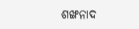ଶଙ୍ଖନାଦ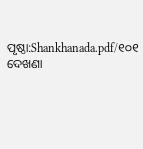ପୃଷ୍ଠା:Shankhanada.pdf/୧୦୧
ଦେଖଣା